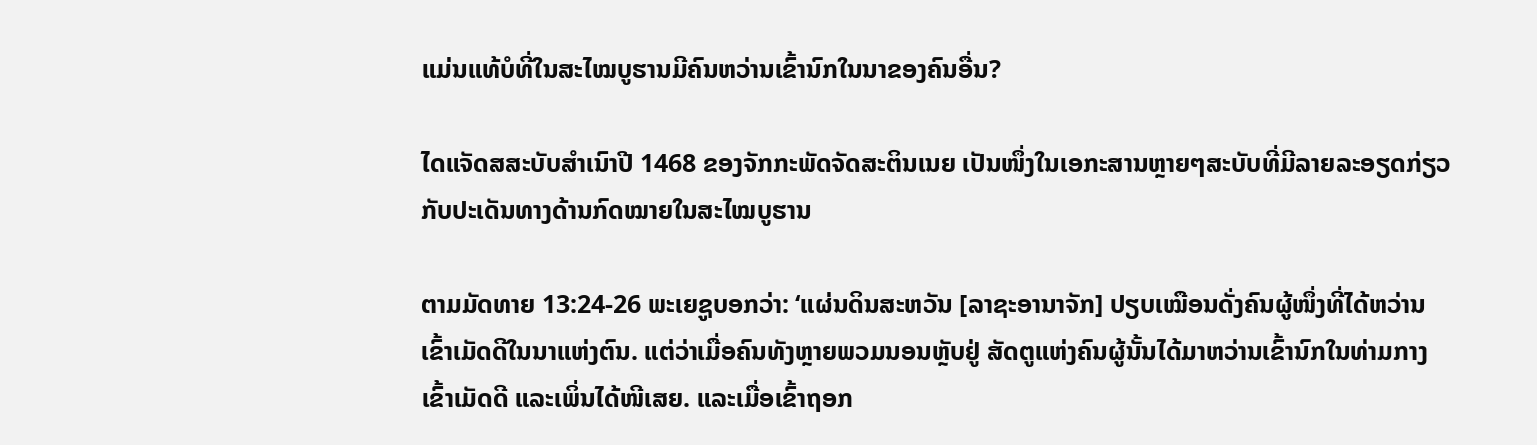ແມ່ນແທ້ບໍທີ່ໃນສະໄໝບູຮານມີຄົນຫວ່ານເຂົ້ານົກໃນນາຂອງຄົນອື່ນ?

ໄດແຈັດສສະບັບສຳເນົາປີ 1468 ຂອງຈັກກະພັດຈັດສະຕິນເນຍ ເປັນໜຶ່ງໃນເອກະສານຫຼາຍໆສະບັບທີ່ມີລາຍລະອຽດກ່ຽວກັບປະເດັນທາງດ້ານກົດໝາຍໃນສະໄໝບູຮານ

ຕາມມັດທາຍ 13:24-26 ພະເຍຊູບອກວ່າ: ‘ແຜ່ນດິນສະຫວັນ [ລາຊະອານາຈັກ] ປຽບເໝືອນດັ່ງຄົນຜູ້ໜຶ່ງທີ່ໄດ້ຫວ່ານເຂົ້າເມັດດີໃນນາແຫ່ງຕົນ. ແຕ່ວ່າເມື່ອຄົນທັງຫຼາຍພວມນອນຫຼັບຢູ່ ສັດຕູແຫ່ງຄົນຜູ້ນັ້ນໄດ້ມາຫວ່ານເຂົ້ານົກໃນທ່າມກາງເຂົ້າເມັດດີ ແລະເພິ່ນໄດ້ໜີເສຍ. ແລະເມື່ອເຂົ້າຖອກ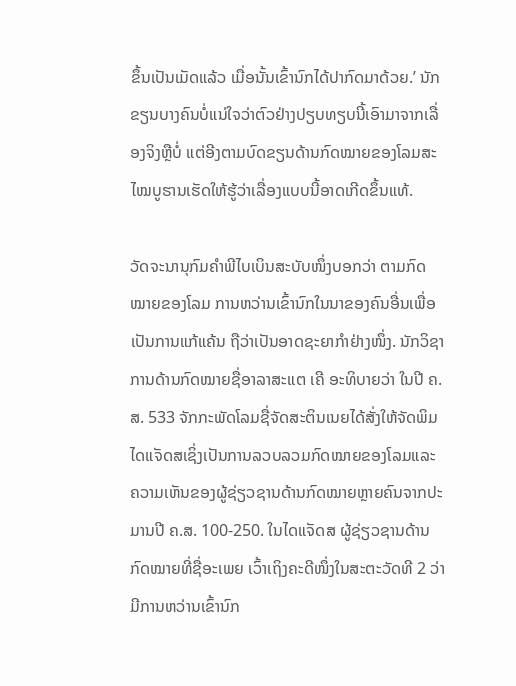ຂຶ້ນເປັນເມັດແລ້ວ ເມື່ອນັ້ນເຂົ້ານົກໄດ້ປາກົດມາດ້ວຍ.’ ນັກຂຽນບາງຄົນບໍ່ແນ່ໃຈວ່າຕົວຢ່າງປຽບທຽບນີ້ເອົາມາຈາກເລື່ອງຈິງຫຼືບໍ່ ແຕ່ອີງຕາມບົດຂຽນດ້ານກົດໝາຍຂອງໂລມສະໄໝບູຮານເຮັດໃຫ້ຮູ້ວ່າເລື່ອງແບບນີ້ອາດເກີດຂຶ້ນແທ້.

ວັດຈະນານຸກົມຄຳພີໄບເບິນສະບັບໜຶ່ງບອກວ່າ ຕາມກົດໝາຍຂອງໂລມ ການຫວ່ານເຂົ້ານົກໃນນາຂອງຄົນອື່ນເພື່ອເປັນການແກ້ແຄ້ນ ຖືວ່າເປັນອາດຊະຍາກຳຢ່າງໜຶ່ງ. ນັກວິຊາການດ້ານກົດໝາຍຊື່ອາລາສະແຕ ເຄີ ອະທິບາຍວ່າ ໃນປີ ຄ.ສ. 533 ຈັກກະພັດໂລມຊື່ຈັດສະຕິນເນຍໄດ້ສັ່ງໃຫ້ຈັດພິມໄດແຈັດສເຊິ່ງເປັນການລວບລວມກົດໝາຍຂອງໂລມແລະຄວາມເຫັນຂອງຜູ້ຊ່ຽວຊານດ້ານກົດໝາຍຫຼາຍຄົນຈາກປະມານປີ ຄ.ສ. 100-250. ໃນໄດແຈັດສ ຜູ້ຊ່ຽວຊານດ້ານກົດໝາຍທີ່ຊື່ອະເພຍ ເວົ້າເຖິງຄະດີໜຶ່ງໃນສະຕະວັດທີ 2 ວ່າມີການຫວ່ານເຂົ້ານົກ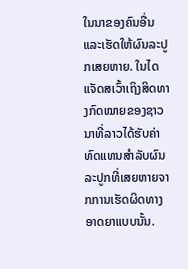ໃນນາຂອງຄົນອື່ນແລະເຮັດໃຫ້ຜົນລະປູກເສຍຫາຍ. ໃນໄດແຈັດສເວົ້າເຖິງສິດທາງກົດໝາຍຂອງຊາວນາທີ່ລາວໄດ້ຮັບຄ່າທົດແທນສຳລັບຜົນລະປູກທີ່ເສຍຫາຍຈາກການເຮັດຜິດທາງອາດຍາແບບນັ້ນ.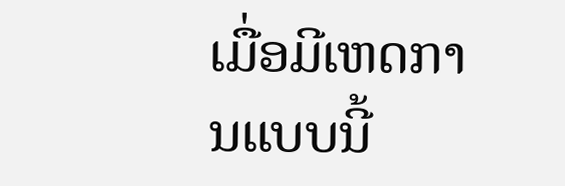ເມື່ອມີເຫດການແບບນີ້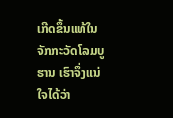ເກີດຂຶ້ນແທ້ໃນຈັກກະວັດໂລມບູຮານ ເຮົາຈຶ່ງແນ່ໃຈໄດ້ວ່າ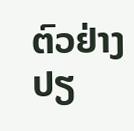ຕົວຢ່າງປຽ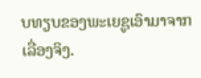ບທຽບຂອງພະເຍຊູເອົາມາຈາກເລື່ອງຈິງ.